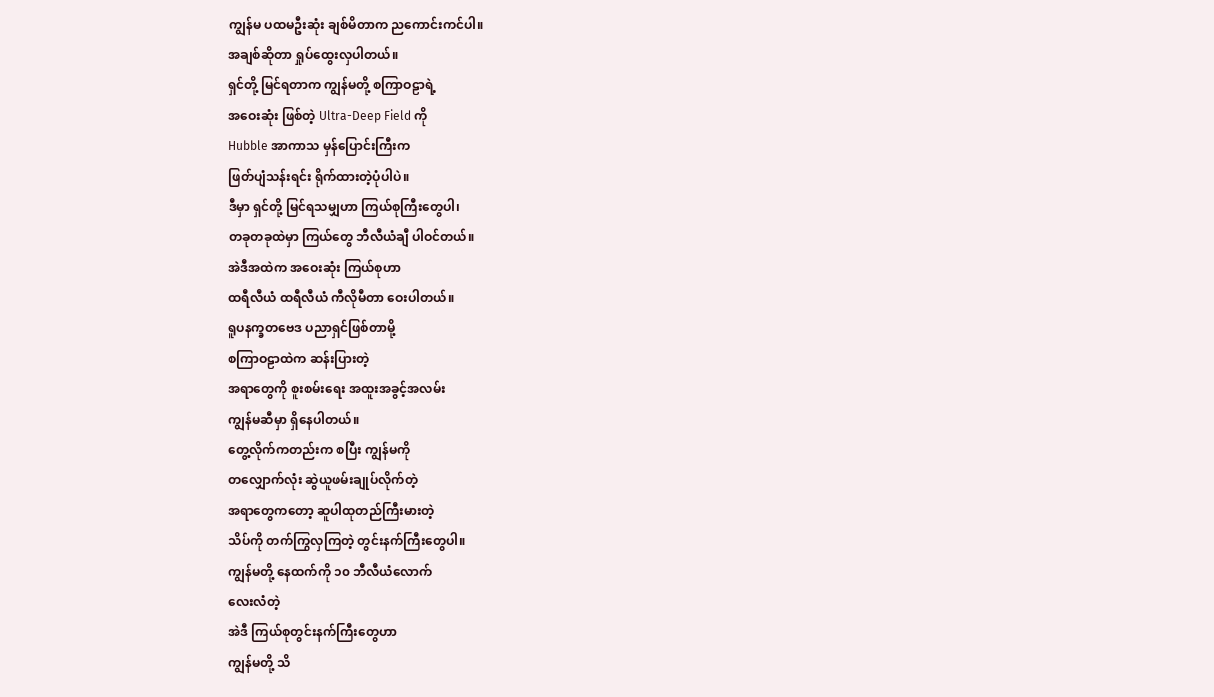ကျွန်မ ပထမဦးဆုံး ချစ်မိတာက ညကောင်းကင်ပါ။
အချစ်ဆိုတာ ရှုပ်ထွေးလှပါတယ်။
ရှင်တို့ မြင်ရတာက ကျွန်မတို့ စကြာဝဠာရဲ့
အဝေးဆုံး ဖြစ်တဲ့ Ultra-Deep Field ကို
Hubble အာကာသ မှန်ပြောင်းကြီးက
ဖြတ်ပျံသန်းရင်း ရိုက်ထားတဲ့ပုံပါပဲ။
ဒီမှာ ရှင်တို့ မြင်ရသမျှဟာ ကြယ်စုကြီးတွေပါ၊
တခုတခုထဲမှာ ကြယ်တွေ ဘီလီယံချီ ပါဝင်တယ်။
အဲဒီအထဲက အဝေးဆုံး ကြယ်စုဟာ
ထရီလီယံ ထရီလီယံ ကီလိုမီတာ ဝေးပါတယ်။
ရူပနက္ခတဗေဒ ပညာရှင်ဖြစ်တာမို့
စကြာဝဠာထဲက ဆန်းပြားတဲ့
အရာတွေကို စူးစမ်းရေး အထူးအခွင့်အလမ်း
ကျွန်မဆီမှာ ရှိနေပါတယ်။
တွေ့လိုက်ကတည်းက စပြီး ကျွန်မကို
တလျှောက်လုံး ဆွဲယူဖမ်းချုပ်လိုက်တဲ့
အရာတွေကတော့ ဆူပါထုတည်ကြီးမားတဲ့
သိပ်ကို တက်ကြွလှကြတဲ့ တွင်းနက်ကြီးတွေပါ။
ကျွန်မတို့ နေထက်ကို ၁၀ ဘီလီယံလောက်
လေးလံတဲ့
အဲဒီ ကြယ်စုတွင်းနက်ကြီးတွေဟာ
ကျွန်မတို့ သိ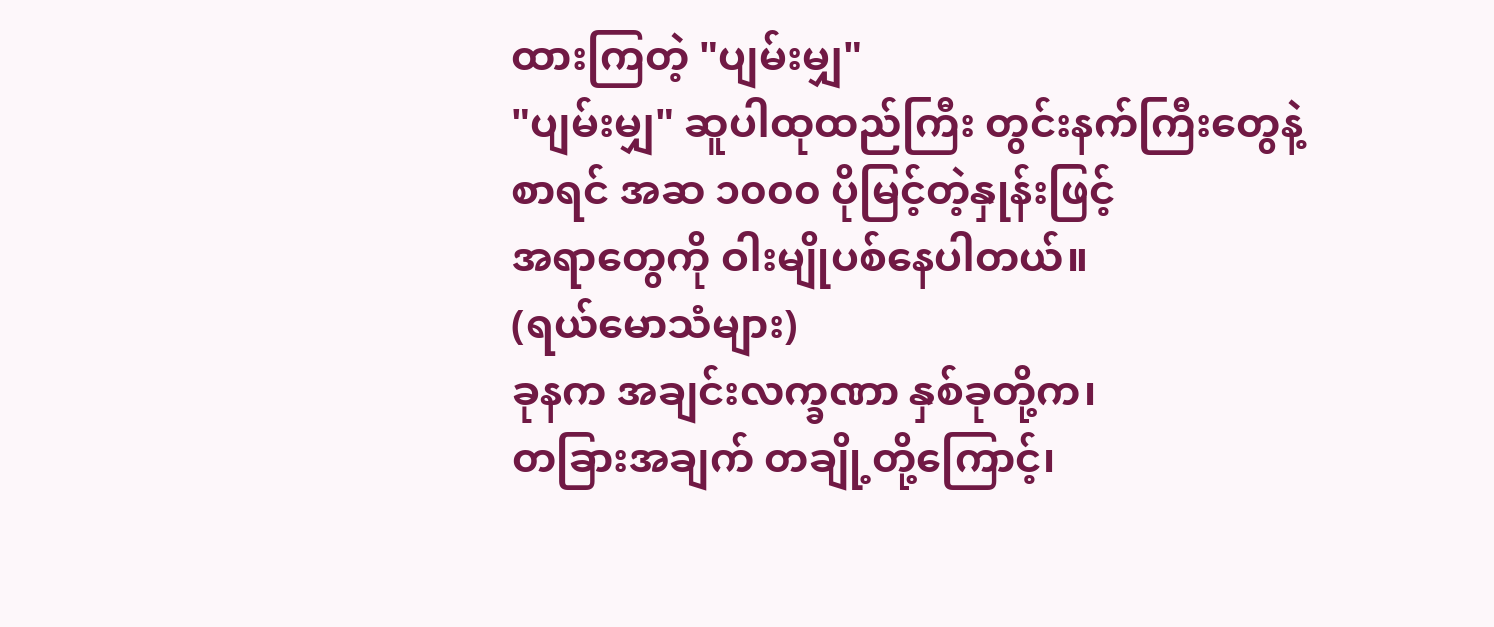ထားကြတဲ့ "ပျမ်းမျှ"
"ပျမ်းမျှ" ဆူပါထုထည်ကြီး တွင်းနက်ကြီးတွေနဲ့
စာရင် အဆ ၁၀၀၀ ပိုမြင့်တဲ့နှုန်းဖြင့်
အရာတွေကို ဝါးမျိုပစ်နေပါတယ်။
(ရယ်မောသံများ)
ခုနက အချင်းလက္ခဏာ နှစ်ခုတို့က၊
တခြားအချက် တချို့တို့ကြောင့်၊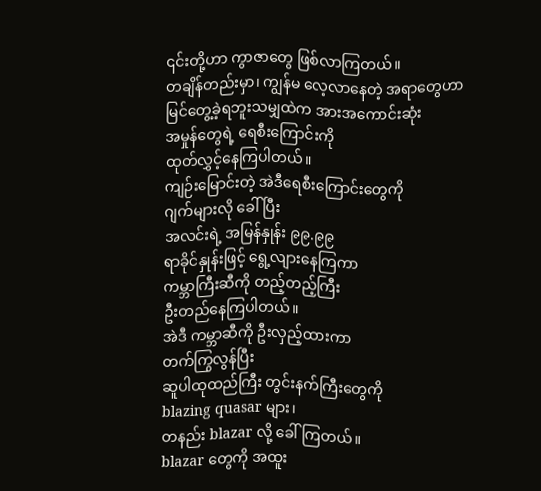၎င်းတို့ဟာ ကွာဇာတွေ ဖြစ်လာကြတယ်။
တချိန်တည်းမှာ၊ ကျွန်မ လေ့လာနေတဲ့ အရာတွေဟာ
မြင်တွေ့ခဲ့ရဘူးသမျှထဲက အားအကောင်းဆုံး
အမှုန်တွေရဲ့ ရေစီးကြောင်းကို
ထုတ်လွှင့်နေကြပါတယ်။
ကျဉ်းမြောင်းတဲ့ အဲဒီရေစီးကြောင်းတွေကို
ဂျက်များလို ခေါ်ပြီး
အလင်းရဲ့ အမြန်နှုန်း ၉၉.၉၉
ရာခိုင်နှုန်းဖြင့် ရွေ့လျားနေကြကာ
ကမ္ဘာကြီးဆီကို တည့်တည့်ကြီး
ဦးတည်နေကြပါတယ်။
အဲဒီ ကမ္ဘာဆီကို ဦးလှည့်ထားကာ
တက်ကြွလွန်ပြီး
ဆူပါထုထည်ကြီး တွင်းနက်ကြီးတွေကို
blazing quasar များ၊
တနည်း blazar လို့ ခေါ်ကြတယ်။
blazar တွေကို အထူး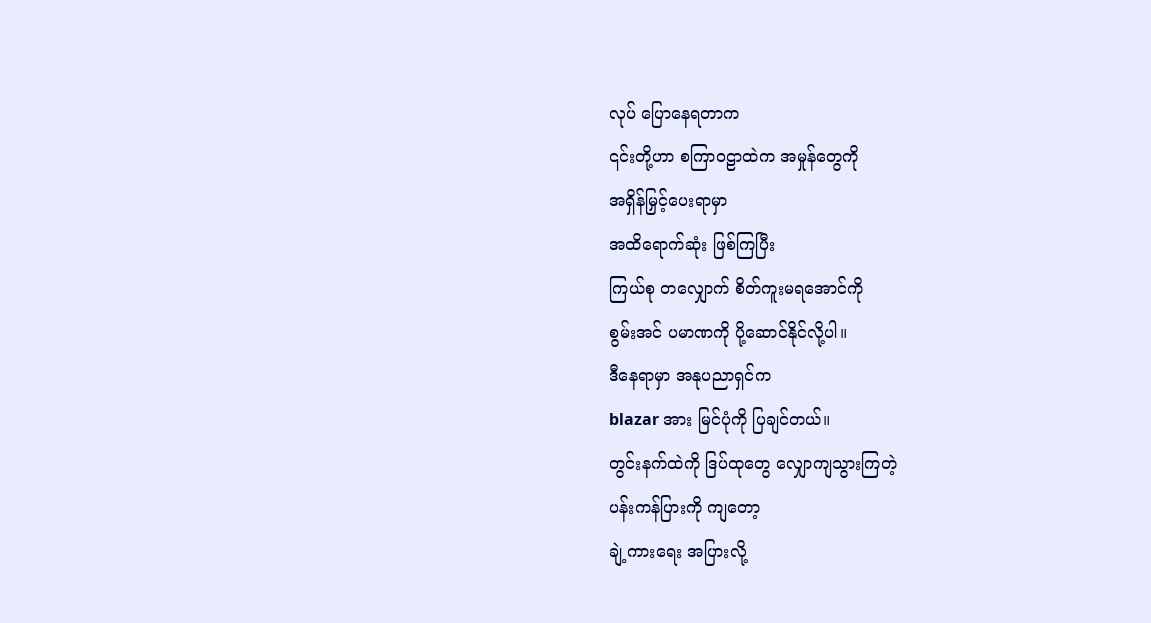လုပ် ပြောနေရတာက
၎င်းတို့ဟာ စကြာဝဠာထဲက အမှုန်တွေကို
အရှိန်မြှင့်ပေးရာမှာ
အထိရောက်ဆုံး ဖြစ်ကြပြီး
ကြယ်စု တလျှောက် စိတ်ကူးမရအောင်ကို
စွမ်းအင် ပမာဏကို ပို့ဆောင်နိုင်လို့ပါ။
ဒီနေရာမှာ အနုပညာရှင်က
blazar အား မြင်ပုံကို ပြချင်တယ်။
တွင်းနက်ထဲကို ဒြပ်ထုတွေ လျှောကျသွားကြတဲ့
ပန်းကန်ပြားကို ကျတော့
ချဲ့ကားရေး အပြားလို့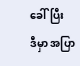ခေါ်ပြီး
ဒီမှာ အပြာ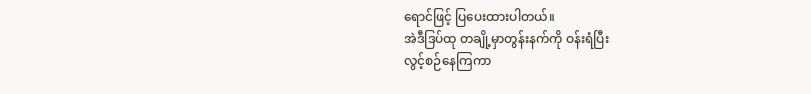ရောင်ဖြင့် ပြပေးထားပါတယ်။
အဲဒီဒြပ်ထု တချို့မှာတွန်းနက်ကို ဝန်းရံပြီး
လွင့်စဉ်နေကြကာ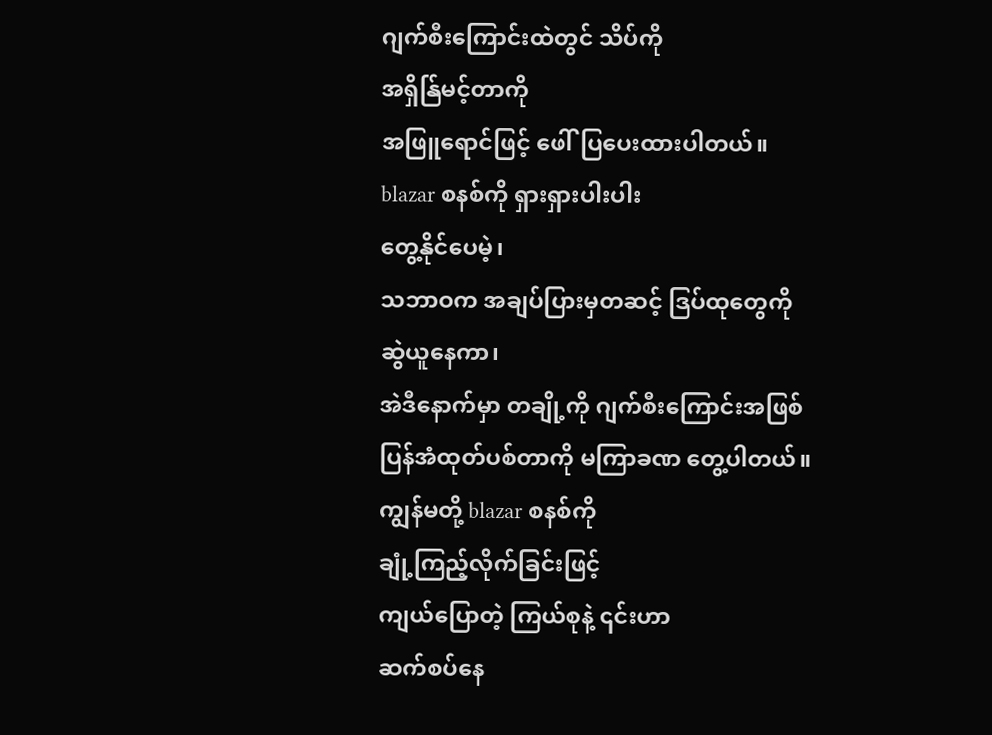ဂျက်စီးကြောင်းထဲတွင် သိပ်ကို
အရှိန်ြမင့်တာကို
အဖြူရောင်ဖြင့် ဖေါ်ပြပေးထားပါတယ်။
blazar စနစ်ကို ရှားရှားပါးပါး
တွေ့နိုင်ပေမဲ့၊
သဘာဝက အချပ်ပြားမှတဆင့် ဒြပ်ထုတွေကို
ဆွဲယူနေကာ၊
အဲဒီနောက်မှာ တချို့ကို ဂျက်စီးကြောင်းအဖြစ်
ပြန်အံထုတ်ပစ်တာကို မကြာခဏ တွေ့ပါတယ်။
ကျွန်မတို့ blazar စနစ်ကို
ချုံ့ကြည့်လိုက်ခြင်းဖြင့်
ကျယ်ပြောတဲ့ ကြယ်စုနဲ့ ၎င်းဟာ
ဆက်စပ်နေ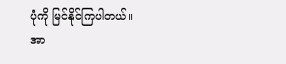ပုံကို မြင်နိုင်ကြပါတယ်။
အာ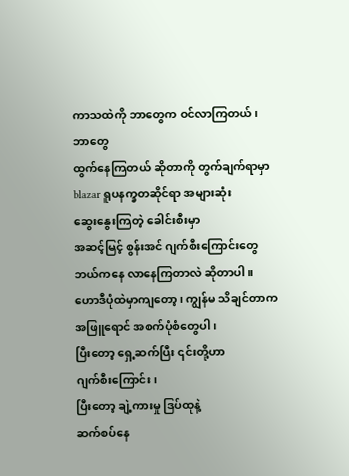ကာသထဲကို ဘာတွေက ဝင်လာကြတယ်၊
ဘာတွေ
ထွက်နေကြတယ် ဆိုတာကို တွက်ချက်ရာမှာ
blazar ရူပနက္ခတဆိုင်ရာ အများဆုံး
ဆွေးနွေးကြတဲ့ ခေါင်းစီးမှာ
အဆင့်မြင့် စွန်းအင် ဂျက်စီးကြောင်းတွေ
ဘယ်ကနေ လာနေကြတာလဲ ဆိုတာပါ။
ဟောဒီပုံထဲမှာကျတော့၊ ကျွန်မ သိချင်တာက
အဖြူရောင် အစက်ပုံစံတွေပါ၊
ပြီးတော့ ရှေ့ဆက်ပြီး ၎င်းတို့ဟာ
ဂျက်စီးကြောင်း၊
ပြီးတော့ ချဲ့ကားမှု ဒြပ်ထုနဲ့
ဆက်စပ်နေ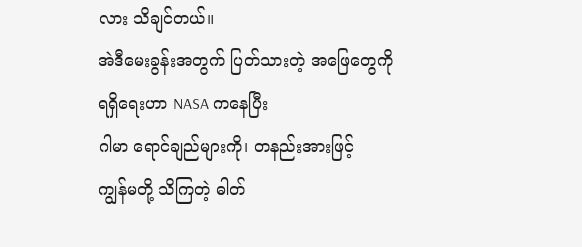လား သိချင်တယ်။
အဲဒီမေးခွန်းအတွက် ပြတ်သားတဲ့ အဖြေတွေကို
ရရှိရေးဟာ NASA ကနေပြီး
ဂါမာ ရောင်ချည်များကို၊ တနည်းအားဖြင့်
ကျွန်မတို့ သိကြတဲ့ ဓါတ်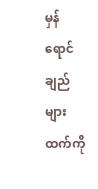မှန်
ရောင်ချည်များထက်ကို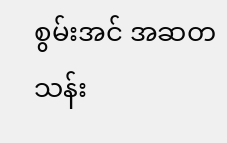စွမ်းအင် အဆတသန်း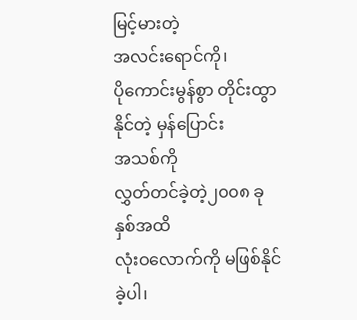မြင့်မားတဲ့
အလင်းရောင်ကို၊
ပိုကောင်းမွန်စွာ တိုင်းထွာနိုင်တဲ့ မှန်ပြောင်း
အသစ်ကို
လွှတ်တင်ခဲ့တဲ့၂၀၀၈ ခုနှစ်အထိ
လုံးဝလောက်ကို မဖြစ်နိုင်ခဲ့ပါ၊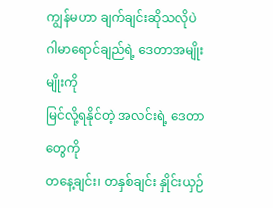ကျွန်မဟာ ချက်ချင်းဆိုသလိုပဲ
ဂါမာရောင်ချည်ရဲ့ ဒေတာအမျိုးမျိုးကို
မြင်လို့ရနိုင်တဲ့ အလင်းရဲ့ ဒေတာတွေကို
တနေ့ချင်း၊ တနှစ်ချင်း နှိုင်းယှဉ်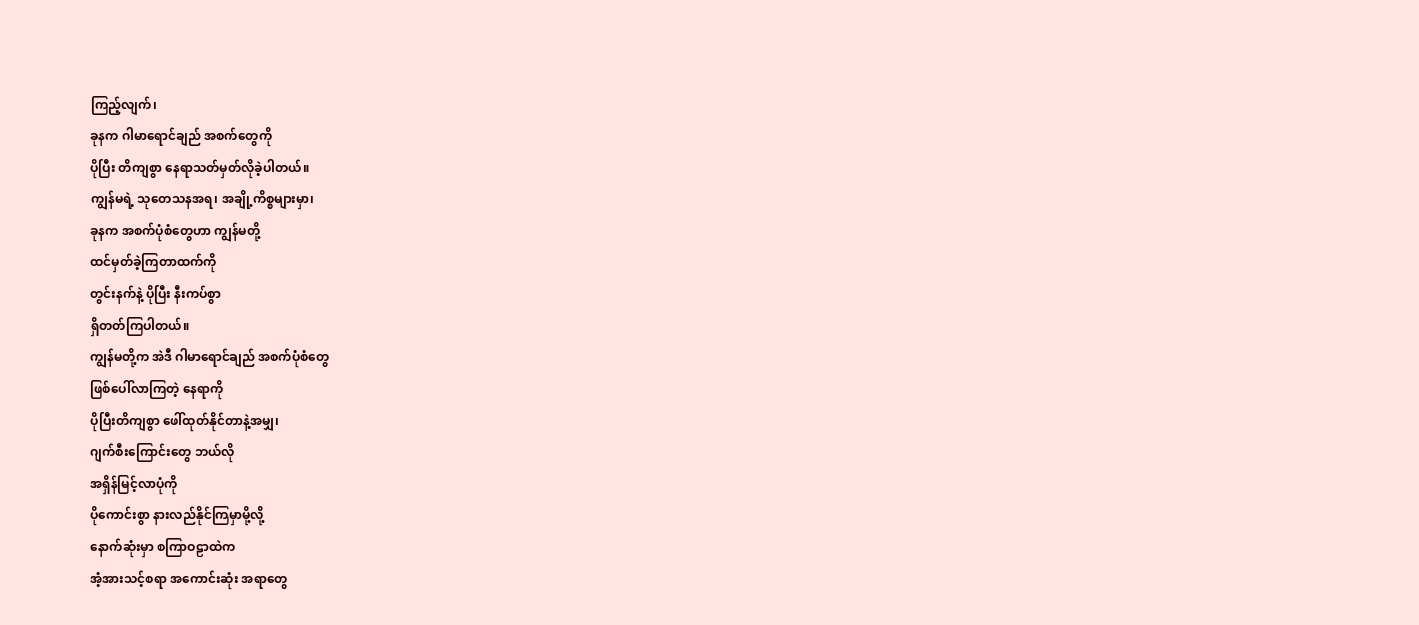ကြည့်လျက်၊
ခုနက ဂါမာရောင်ချည် အစက်တွေကို
ပိုပြီး တိကျစွာ နေရာသတ်မှတ်လိုခဲ့ပါတယ်။
ကျွန်မရဲ့ သုတေသနအရ၊ အချို့ကိစ္စများမှာ၊
ခုနက အစက်ပုံစံတွေဟာ ကျွန်မတို့
ထင်မှတ်ခဲ့ကြတာထက်ကို
တွင်းနက်နဲ့ ပိုပြီး နီးကပ်စွာ
ရှိတတ်ကြပါတယ်။
ကျွန်မတို့က အဲဒီ ဂါမာရောင်ချည် အစက်ပုံစံတွေ
ဖြစ်ပေါ်လာကြတဲ့ နေရာကို
ပိုပြီးတိကျစွာ ဖေါ်ထုတ်နိုင်တာနဲ့အမျှ၊
ဂျက်စီးကြောင်းတွေ ဘယ်လို
အရှိန်မြင့်လာပုံကို
ပိုကောင်းစွာ နားလည်နိုင်ကြမှာမို့လို့
နောက်ဆုံးမှာ စကြာဝဠာထဲက
အံ့အားသင့်စရာ အကောင်းဆုံး အရာတွေ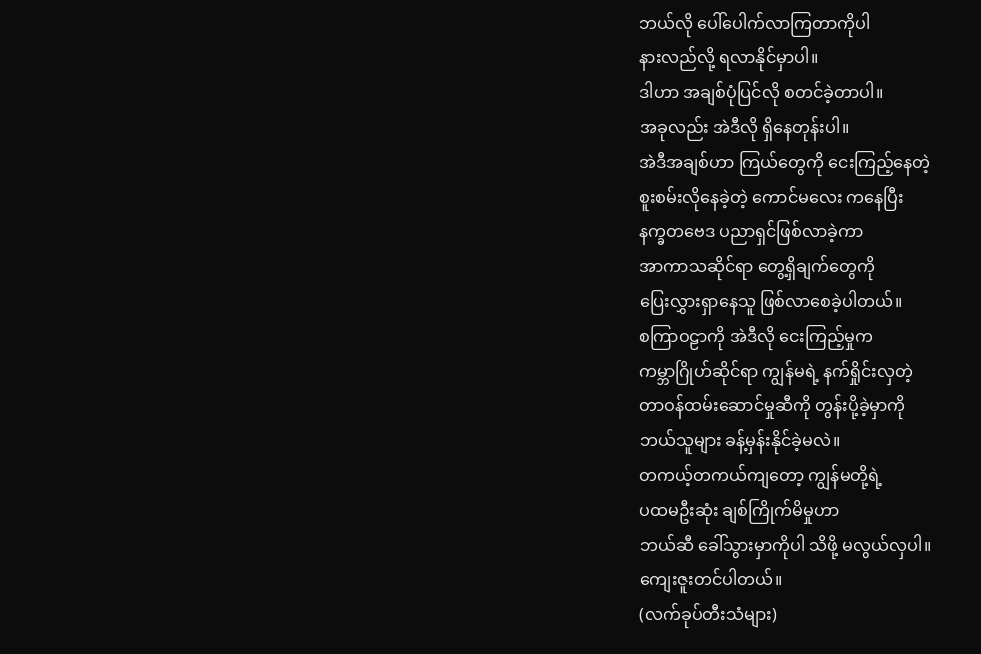ဘယ်လို ပေါ်ပေါက်လာကြတာကိုပါ
နားလည်လို့ ရလာနိုင်မှာပါ။
ဒါဟာ အချစ်ပုံပြင်လို စတင်ခဲ့တာပါ။
အခုလည်း အဲဒီလို ရှိနေတုန်းပါ။
အဲဒီအချစ်ဟာ ကြယ်တွေကို ငေးကြည့်နေတဲ့
စူးစမ်းလိုနေခဲ့တဲ့ ကောင်မလေး ကနေပြီး
နက္ခတဗေဒ ပညာရှင်ဖြစ်လာခဲ့ကာ
အာကာသဆိုင်ရာ တွေ့ရှိချက်တွေကို
ပြေးလွှားရှာနေသူ ဖြစ်လာစေခဲ့ပါတယ်။
စကြာဝဠာကို အဲဒီလို ငေးကြည့်မှုက
ကမ္ဘာဂြိုဟ်ဆိုင်ရာ ကျွန်မရဲ့ နက်ရှိုင်းလှတဲ့
တာဝန်ထမ်းဆောင်မှုဆီကို တွန်းပို့ခဲ့မှာကို
ဘယ်သူများ ခန့်မှန်းနိုင်ခဲ့မလဲ။
တကယ့်တကယ်ကျတော့ ကျွန်မတို့ရဲ့
ပထမဦးဆုံး ချစ်ကြိုက်မိမှုဟာ
ဘယ်ဆီ ခေါ်သွားမှာကိုပါ သိဖို့ မလွယ်လှပါ။
ကျေးဇူးတင်ပါတယ်။
(လက်ခုပ်တီးသံများ)